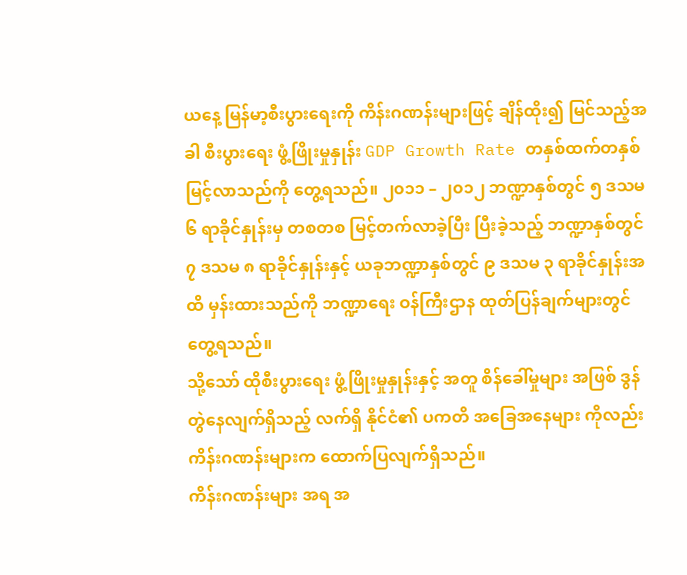ယနေ့ မြန်မာ့စီးပွားရေးကို ကိန်းဂဏန်းများဖြင့် ချိန်ထိုး၍ မြင်သည့်အခါ စီးပွားရေး ဖွံ့ဖြိုးမှုနှုန်း GDP Growth Rate တနှစ်ထက်တနှစ် မြင့်လာသည်ကို တွေ့ရသည်။ ၂၀၁၁ – ၂၀၁၂ ဘဏ္ဍာနှစ်တွင် ၅ ဒသမ ၆ ရာခိုင်နှုန်းမှ တစတစ မြင့်တက်လာခဲ့ပြီး ပြီးခဲ့သည့် ဘဏ္ဍာနှစ်တွင် ၇ ဒသမ ၈ ရာခိုင်နှုန်းနှင့် ယခုဘဏ္ဍာနှစ်တွင် ၉ ဒသမ ၃ ရာခိုင်နှုန်းအထိ မှန်းထားသည်ကို ဘဏ္ဍာရေး ဝန်ကြီးဌာန ထုတ်ပြန်ချက်များတွင် တွေ့ရသည်။
သို့သော် ထိုစီးပွားရေး ဖွံ့ဖြိုးမှုနှုန်းနှင့် အတူ စိန်ခေါ်မှုများ အဖြစ် ဒွန်တွဲနေလျက်ရှိသည့် လက်ရှိ နိုင်ငံ၏ ပကတိ အခြေအနေများ ကိုလည်း ကိန်းဂဏန်းများက ထောက်ပြလျက်ရှိသည်။
ကိန်းဂဏန်းများ အရ အ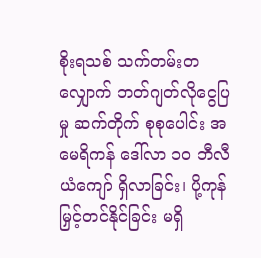စိုးရသစ် သက်တမ်းတလျှောက် ဘတ်ဂျတ်လိုငွေပြမှု ဆက်တိုက် စုစုပေါင်း အမေရိကန် ဒေါ်လာ ၁၀ ဘီလီယံကျော် ရှိလာခြင်း၊ ပို့ကုန်မြှင့်တင်နိုင်ခြင်း မရှိ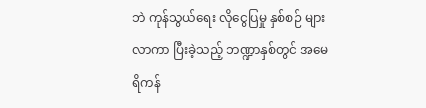ဘဲ ကုန်သွယ်ရေး လိုငွေပြမှု နှစ်စဉ် များလာကာ ပြီးခဲ့သည့် ဘဏ္ဍာနှစ်တွင် အမေရိကန်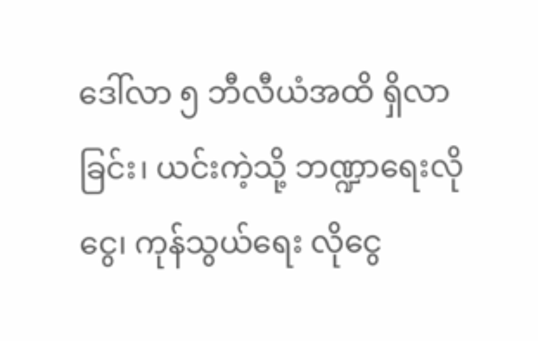ဒေါ်လာ ၅ ဘီလီယံအထိ ရှိလာခြင်း၊ ယင်းကဲ့သို့ ဘဏ္ဍာရေးလိုငွေ၊ ကုန်သွယ်ရေး လိုငွေ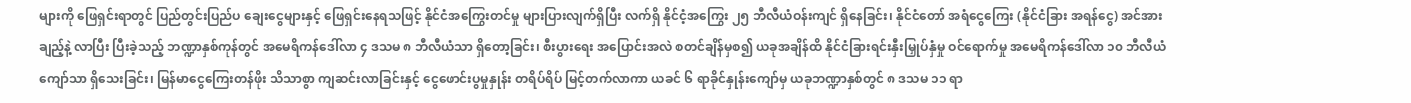များကို ဖြေရှင်းရာတွင် ပြည်တွင်းပြည်ပ ချေးငွေများနှင့် ဖြေရှင်းနေရသဖြင့် နိုင်ငံအကြွေးတင်မှု များပြားလျက်ရှိပြီး လက်ရှိ နိုင်ငံ့အကြွေး ၂၅ ဘီလီယံဝန်းကျင် ရှိနေခြင်း၊ နိုင်ငံတော် အရံငွေကြေး (နိုင်ငံခြား အရန်ငွေ) အင်အားချည့်နဲ့ လာပြီး ပြီးခဲ့သည့် ဘဏ္ဍာနှစ်ကုန်တွင် အမေရိကန်ဒေါ်လာ ၄ ဒသမ ၈ ဘီလီယံသာ ရှိတော့ခြင်း၊ စီးပွားရေး အပြောင်းအလဲ စတင်ချိန်မှစ၍ ယခုအချိန်ထိ နိုင်ငံခြားရင်းနှီးမြှုပ်နှံမှု ဝင်ရောက်မှု အမေရိကန်ဒေါ်လာ ၁၀ ဘီလီယံကျော်သာ ရှိသေးခြင်း၊ မြန်မာငွေကြေးတန်ဖိုး သိသာစွာ ကျဆင်းလာခြင်းနှင့် ငွေဖောင်းပွမှုနှုန်း တရိပ်ရိပ် မြင့်တက်လာကာ ယခင် ၆ ရာခိုင်နှုန်းကျော်မှ ယခုဘဏ္ဍာနှစ်တွင် ၈ ဒသမ ၁၁ ရာ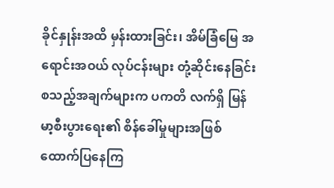ခိုင်နှုန်းအထိ မှန်းထားခြင်း၊ အိမ်ခြံမြေ အရောင်းအဝယ် လုပ်ငန်းများ တုံ့ဆိုင်းနေခြင်း စသည့်အချက်များက ပကတိ လက်ရှိ မြန်မာ့စီးပွားရေး၏ စိန်ခေါ်မှုများအဖြစ် ထောက်ပြနေကြ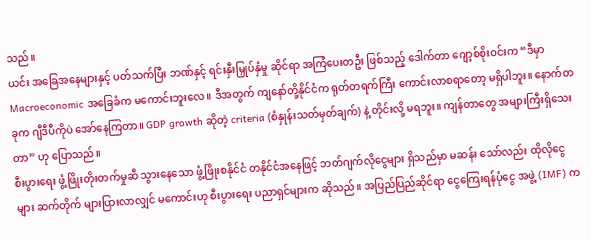သည်။
ယင်း အခြေအနေများနှင့် ပတ်သက်ပြီး ဘဏ်နှင့် ရင်းနှီးမြှုပ်နှံမှု ဆိုင်ရာ အကြံပေးတဦး ဖြစ်သည့် ဒေါက်တာ ဂျော့စ်စိုးဝင်းက “ဒီမှာ Macroeconomic အခြေခံက မကောင်းဘူးလေ။ ဒီအတွက် ကျနော်တို့နိုင်ငံက ရုတ်တရက်ကြီး ကောင်းလာစရာတော့ မရှိပါဘူး။ နောက်တခုက ဂျီဒီပီကိုပဲ အော်နေကြတာ။ GDP growth ဆိုတဲ့ criteria (စံနှုန်းသတ်မှတ်ချက်) နဲ့ တိုင်းလို့ မရဘူး။ ကျန်တာတွေ အများကြီးရှိသေးတာ” ဟု ပြောသည်။
စီးပွားရေး ဖွံ့ဖြိုးတိုးတက်မှုဆီ သွားနေသော ဖွံ့ဖြိုးစနိုင်ငံ တနိုင်ငံအနေဖြင့် ဘတ်ဂျက်လိုငွေများ ရှိသည်မှာ မဆန်း သော်လည်း ထိုလိုငွေများ ဆက်တိုက် များပြားလာလျှင် မကောင်းဟု စီးပွားရေး ပညာရှင်များက ဆိုသည်။ အပြည်ပြည်ဆိုင်ရာ ငွေကြေးရန်ပုံငွေ အဖွဲ့ (IMF) က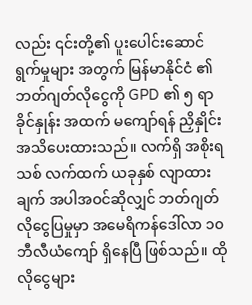လည်း ၎င်းတို့၏ ပူးပေါင်းဆောင်ရွက်မှုများ အတွက် မြန်မာနိုင်ငံ ၏ ဘတ်ဂျတ်လိုငွေကို GPD ၏ ၅ ရာခိုင်နှုန်း အထက် မကျော်ရန် ညှိနှိုင်း အသိပေးထားသည်။ လက်ရှိ အစိုးရသစ် လက်ထက် ယခုနှစ် လျာထားချက် အပါအဝင်ဆိုလျှင် ဘတ်ဂျတ်လိုငွေပြမှုမှာ အမေရိကန်ဒေါ်လာ ၁၀ ဘီလီယံကျော် ရှိနေပြီ ဖြစ်သည်။ ထိုလိုငွေများ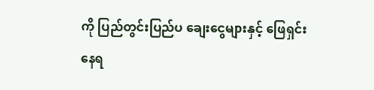ကို ပြည်တွင်းပြည်ပ ချေးငွေများနှင့် ဖြေရှင်း နေရ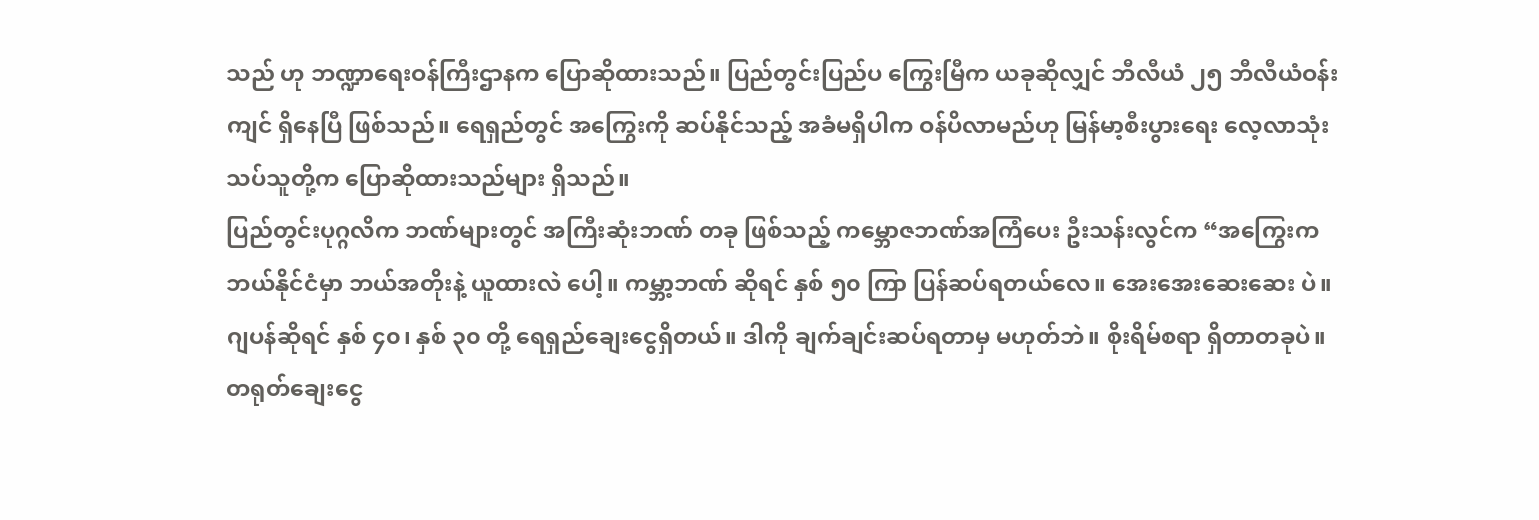သည် ဟု ဘဏ္ဍာရေးဝန်ကြီးဌာနက ပြောဆိုထားသည်။ ပြည်တွင်းပြည်ပ ကြွေးမြီက ယခုဆိုလျှင် ဘီလီယံ ၂၅ ဘီလီယံဝန်းကျင် ရှိနေပြီ ဖြစ်သည်။ ရေရှည်တွင် အကြွေးကို ဆပ်နိုင်သည့် အခံမရှိပါက ဝန်ပိလာမည်ဟု မြန်မာ့စီးပွားရေး လေ့လာသုံးသပ်သူတို့က ပြောဆိုထားသည်များ ရှိသည်။
ပြည်တွင်းပုဂ္ဂလိက ဘဏ်များတွင် အကြီးဆုံးဘဏ် တခု ဖြစ်သည့် ကမ္ဘောဇဘဏ်အကြံပေး ဦးသန်းလွင်က “အကြွေးက ဘယ်နိုင်ငံမှာ ဘယ်အတိုးနဲ့ ယူထားလဲ ပေါ့။ ကမ္ဘာ့ဘဏ် ဆိုရင် နှစ် ၅၀ ကြာ ပြန်ဆပ်ရတယ်လေ။ အေးအေးဆေးဆေး ပဲ။ ဂျပန်ဆိုရင် နှစ် ၄၀၊ နှစ် ၃၀ တို့ ရေရှည်ချေးငွေရှိတယ်။ ဒါကို ချက်ချင်းဆပ်ရတာမှ မဟုတ်ဘဲ။ စိုးရိမ်စရာ ရှိတာတခုပဲ။ တရုတ်ချေးငွေ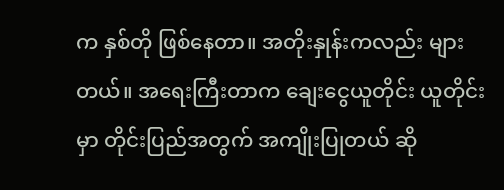က နှစ်တို ဖြစ်နေတာ။ အတိုးနှုန်းကလည်း များတယ်။ အရေးကြီးတာက ချေးငွေယူတိုင်း ယူတိုင်းမှာ တိုင်းပြည်အတွက် အကျိုးပြုတယ် ဆို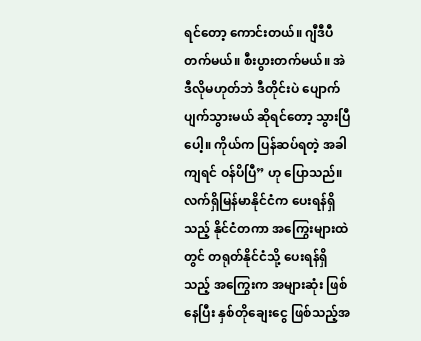ရင်တော့ ကောင်းတယ်။ ဂျီဒီပီတက်မယ်။ စီးပွားတက်မယ်။ အဲဒီလိုမဟုတ်ဘဲ ဒီတိုင်းပဲ ပျောက်ပျက်သွားမယ် ဆိုရင်တော့ သွားပြီပေါ့။ ကိုယ်က ပြန်ဆပ်ရတဲ့ အခါကျရင် ဝန်ပိပြီ” ဟု ပြောသည်။
လက်ရှိမြန်မာနိုင်ငံက ပေးရန်ရှိသည့် နိုင်ငံတကာ အကြွေးများထဲတွင် တရုတ်နိုင်ငံသို့ ပေးရန်ရှိသည့် အကြွေးက အများဆုံး ဖြစ်နေပြီး နှစ်တိုချေးငွေ ဖြစ်သည့်အ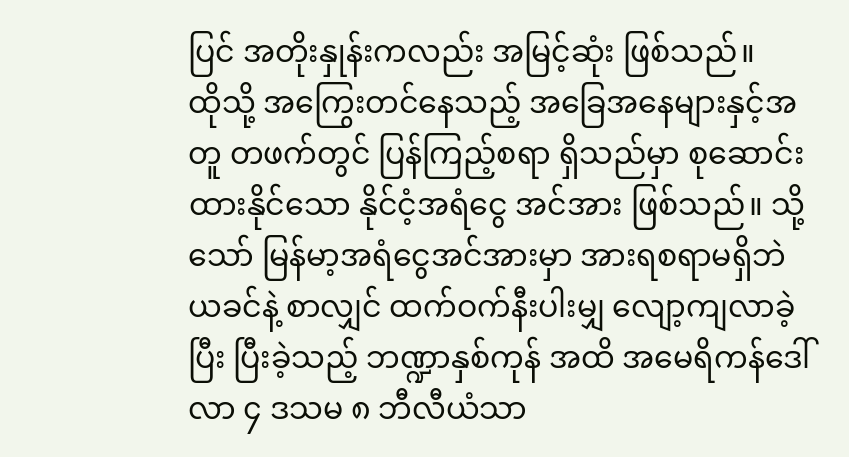ပြင် အတိုးနှုန်းကလည်း အမြင့်ဆုံး ဖြစ်သည်။
ထိုသို့ အကြွေးတင်နေသည့် အခြေအနေများနှင့်အတူ တဖက်တွင် ပြန်ကြည့်စရာ ရှိသည်မှာ စုဆောင်းထားနိုင်သော နိုင်ငံ့အရံငွေ အင်အား ဖြစ်သည်။ သို့သော် မြန်မာ့အရံငွေအင်အားမှာ အားရစရာမရှိဘဲ ယခင်နဲ့ စာလျှင် ထက်ဝက်နီးပါးမျှ လျော့ကျလာခဲ့ပြီး ပြီးခဲ့သည့် ဘဏ္ဍာနှစ်ကုန် အထိ အမေရိကန်ဒေါ်လာ ၄ ဒသမ ၈ ဘီလီယံသာ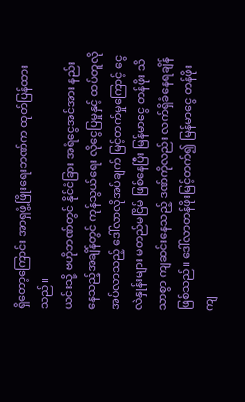ရှိတော့ကြောင်း အာရှဖွံ့ဖြိုးရေးဘဏ်က ထုတ်ပြန်ထားသည်။
ယင်းသို့ ဗဟိုဘဏ်တွင် နိုင်ငံခြား အရံငွေအင်အား နည်းနေသည့်အချိန်တွင် ကုန်သွယ်ရေး လိုငွေပြမှုနှင့် ထပ်တူလိုအပ်လာသည့် ဒေါ်လာလိုအပ်ချက် မြင့်တက်မှုကြောင့် ငွေလဲနှုန်းများ မတည်မငြိမ် ဖြစ်နေပြီး မြန်မာငွေ တန်ဖိုး သိသာစွာ ကျဆင်းနေသည့် ဒဏ်ကိုလည်း လက်ရှိခံနေရချိန် ဖြစ်သည်။ ဒေါ်လာတန်ဖိုးမြင့်တက်၍ မြန်မာငွေ တန်ဖိုး ကျ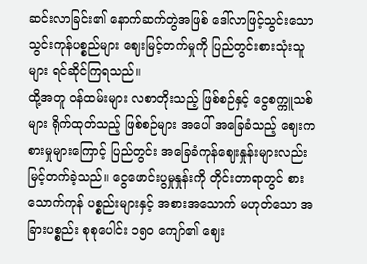ဆင်းလာခြင်း၏ နောက်ဆက်တွဲအဖြစ် ဒေါ်လာဖြင့်သွင်းသော သွင်းကုန်ပစ္စည်များ ဈေးမြင့်တက်မှုကို ပြည်တွင်းစားသုံးသူများ ရင်ဆိုင်ကြရသည်။
ထို့အတူ ဝန်ထမ်းများ လစာတိုးသည့် ဖြစ်စဉ်နှင့် ငွေစက္ကူသစ်များ ရိုက်ထုတ်သည့် ဖြစ်စဉ်များ အပေါ် အခြေခံသည့် ဈေးကစားမှုများကြောင့် ပြည်တွင်း အခြေခံကုန်ဈေးနှုန်းများလည်း မြင့်တက်ခဲ့သည်။ ငွေဖောင်းပွမှုနှုန်းကို တိုင်းတာရာတွင် စားသောက်ကုန် ပစ္စည်းများနှင့် အစားအသောက် မဟုတ်သော အခြားပစ္စည်း စုစုပေါင်း ၁၅၀ ကျော်၏ ဈေး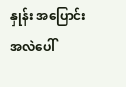နှုန်း အပြောင်းအလဲပေါ်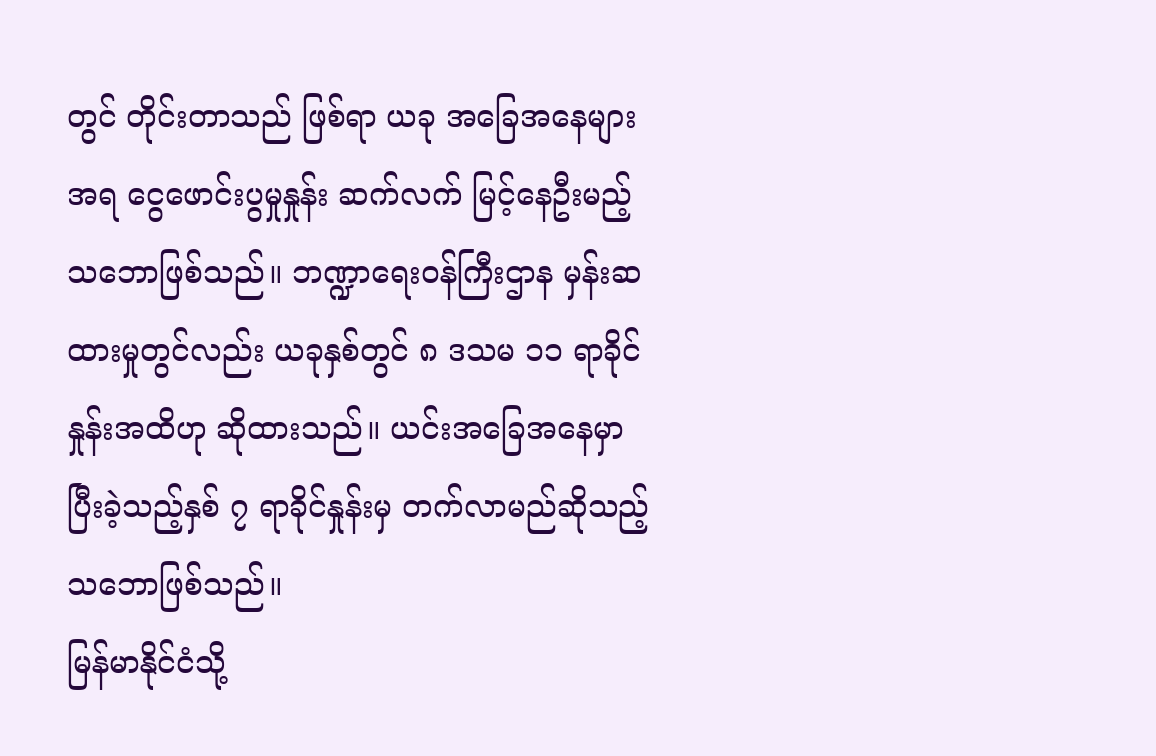တွင် တိုင်းတာသည် ဖြစ်ရာ ယခု အခြေအနေများ အရ ငွေဖောင်းပွမှုနှုန်း ဆက်လက် မြင့်နေဦးမည့် သဘောဖြစ်သည်။ ဘဏ္ဍာရေးဝန်ကြီးဌာန မှန်းဆထားမှုတွင်လည်း ယခုနှစ်တွင် ၈ ဒသမ ၁၁ ရာခိုင်နှုန်းအထိဟု ဆိုထားသည်။ ယင်းအခြေအနေမှာ ပြီးခဲ့သည့်နှစ် ၇ ရာခိုင်နှုန်းမှ တက်လာမည်ဆိုသည့် သဘောဖြစ်သည်။
မြန်မာနိုင်ငံသို့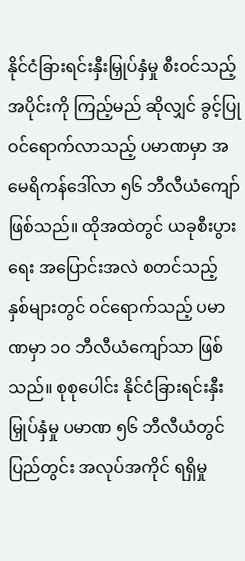နိုင်ငံခြားရင်းနှီးမြှုပ်နှံမှု စီးဝင်သည့် အပိုင်းကို ကြည့်မည် ဆိုလျှင် ခွင့်ပြုဝင်ရောက်လာသည့် ပမာဏမှာ အမေရိကန်ဒေါ်လာ ၅၆ ဘီလီယံကျော် ဖြစ်သည်။ ထိုအထဲတွင် ယခုစီးပွားရေး အပြောင်းအလဲ စတင်သည့် နှစ်များတွင် ဝင်ရောက်သည့် ပမာဏမှာ ၁၀ ဘီလီယံကျော်သာ ဖြစ်သည်။ စုစုပေါင်း နိုင်ငံခြားရင်းနှီးမြှုပ်နှံမှု ပမာဏ ၅၆ ဘီလီယံတွင် ပြည်တွင်း အလုပ်အကိုင် ရရှိမှု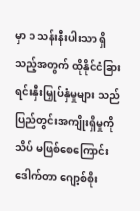မှာ ၁ သန်းနီးပါးသာ ရှိသည့်အတွက် ထိုနိုင်ငံခြား ရင်းနှီးမြှုပ်နှံမှုများ သည် ပြည်တွင်းအကျိုးရှိမှုကို သိပ် မဖြစ်စေကြောင်း ဒေါက်တာ ဂျော့စ်စိုး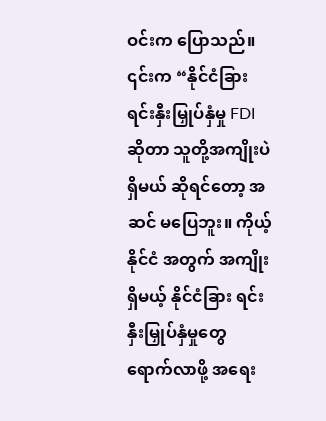ဝင်းက ပြောသည်။
၎င်းက “နိုင်ငံခြား ရင်းနှီးမြှုပ်နှံမှု FDI ဆိုတာ သူတို့အကျိုးပဲ ရှိမယ် ဆိုရင်တော့ အဆင် မပြေဘူး။ ကိုယ့်နိုင်ငံ အတွက် အကျိုးရှိမယ့် နိုင်ငံခြား ရင်းနှီးမြှုပ်နှံမှုတွေ ရောက်လာဖို့ အရေး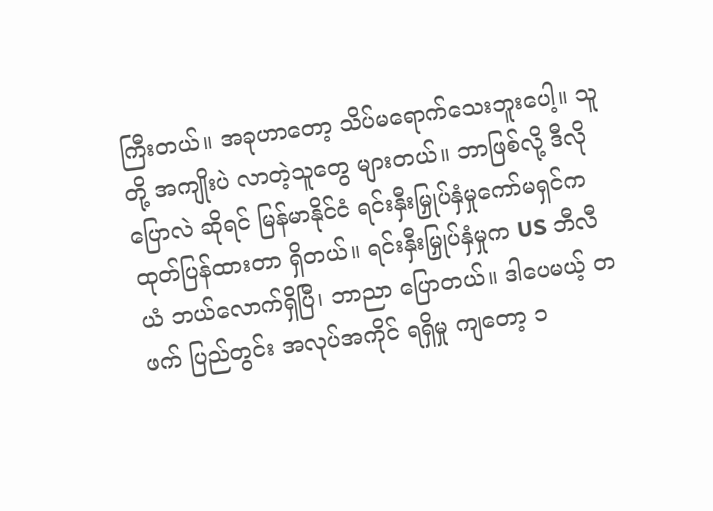ကြီးတယ်။ အခုဟာတော့ သိပ်မရောက်သေးဘူးပေါ့။ သူတို့ အကျိုးပဲ လာတဲ့သူတွေ များတယ်။ ဘာဖြစ်လို့ ဒီလိုပြောလဲ ဆိုရင် မြန်မာနိုင်ငံ ရင်းနှီးမြှုပ်နှံမှုကော်မရှင်က ထုတ်ပြန်ထားတာ ရှိတယ်။ ရင်းနှီးမြှုပ်နှံမှုက US ဘီလီယံ ဘယ်လောက်ရှိပြီ၊ ဘာညာ ပြောတယ်။ ဒါပေမယ့် တဖက် ပြည်တွင်း အလုပ်အကိုင် ရရှိမှု ကျတော့ ၁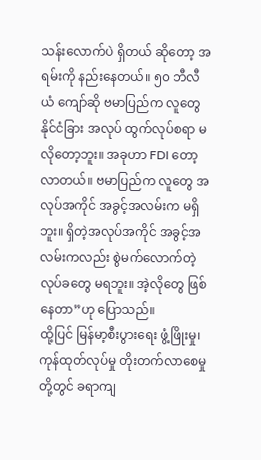သန်းလောက်ပဲ ရှိတယ် ဆိုတော့ အရမ်းကို နည်းနေတယ်။ ၅၀ ဘီလီယံ ကျော်ဆို ဗမာပြည်က လူတွေ နိုင်ငံခြား အလုပ် ထွက်လုပ်စရာ မလိုတော့ဘူး။ အခုဟာ FDI တော့ လာတယ်။ ဗမာပြည်က လူတွေ အလုပ်အကိုင် အခွင့်အလမ်းက မရှိဘူး။ ရှိတဲ့အလုပ်အကိုင် အခွင့်အလမ်းကလည်း စွဲမက်လောက်တဲ့ လုပ်ခတွေ မရဘူး။ အဲ့လိုတွေ ဖြစ်နေတာ”ဟု ပြောသည်။
ထို့ပြင် မြန်မာ့စီးပွားရေး ဖွံ့ဖြိုးမှု၊ ကုန်ထုတ်လုပ်မှု တိုးတက်လာစေမှုတို့တွင် ခရာကျ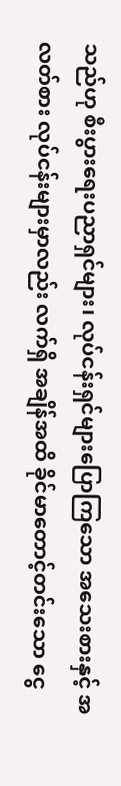သည်ဟု စီးပွားရေးပညာရှင်များ၊ လုပ်ငန်းရှင်များပြောကြသော အသေးစားနှင့် အလတ်စား လုပ်ငန်းများမှာလည်း လက်ရှိ အချိန်အထိ ခိုင်မာတောင့်တင်းသော ငွေ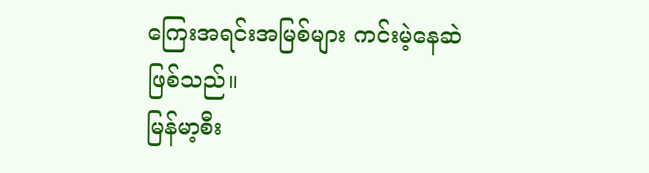ကြေးအရင်းအမြစ်များ ကင်းမဲ့နေဆဲ ဖြစ်သည်။
မြန်မာ့စီး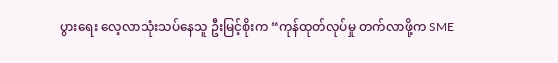ပွားရေး လေ့လာသုံးသပ်နေသူ ဦးမြင့်စိုးက “ကုန်ထုတ်လုပ်မှု တက်လာဖို့က SME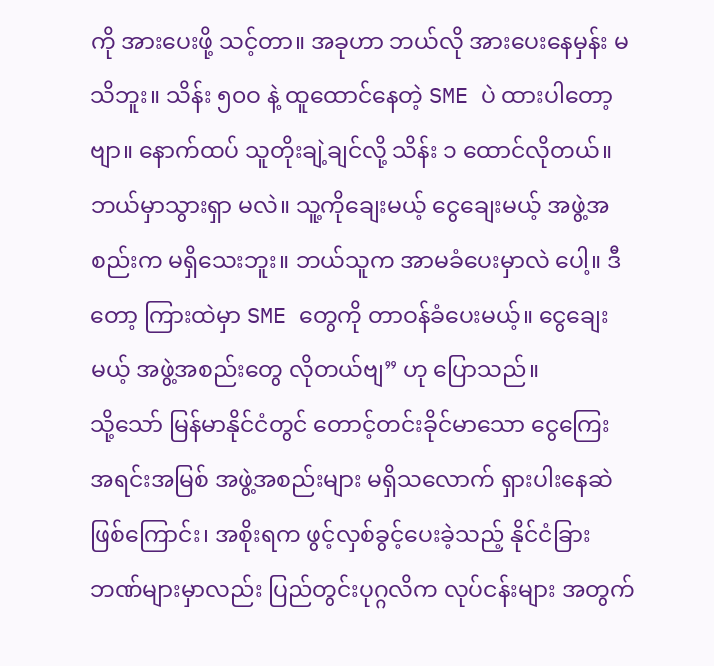ကို အားပေးဖို့ သင့်တာ။ အခုဟာ ဘယ်လို အားပေးနေမှန်း မသိဘူး။ သိန်း ၅၀ဝ နဲ့ ထူထောင်နေတဲ့ SME ပဲ ထားပါတော့ဗျာ။ နောက်ထပ် သူတိုးချဲ့ချင်လို့ သိန်း ၁ ထောင်လိုတယ်။ ဘယ်မှာသွားရှာ မလဲ။ သူ့ကိုချေးမယ့် ငွေချေးမယ့် အဖွဲ့အစည်းက မရှိသေးဘူး။ ဘယ်သူက အာမခံပေးမှာလဲ ပေါ့။ ဒီတော့ ကြားထဲမှာ SME တွေကို တာဝန်ခံပေးမယ့်။ ငွေချေးမယ့် အဖွဲ့အစည်းတွေ လိုတယ်ဗျ” ဟု ပြောသည်။
သို့သော် မြန်မာနိုင်ငံတွင် တောင့်တင်းခိုင်မာသော ငွေကြေး အရင်းအမြစ် အဖွဲ့အစည်းများ မရှိသလောက် ရှားပါးနေဆဲ ဖြစ်ကြောင်း၊ အစိုးရက ဖွင့်လှစ်ခွင့်ပေးခဲ့သည့် နိုင်ငံခြားဘဏ်များမှာလည်း ပြည်တွင်းပုဂ္ဂလိက လုပ်ငန်းများ အတွက်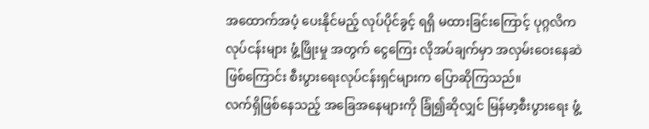အထောက်အပံ့ ပေးနိုင်မည့် လုပ်ပိုင်ခွင့် ရရှိ မထားခြင်းကြောင့် ပုဂ္ဂလိက လုပ်ငန်းများ ဖွံ့ဖြိုးမှု အတွက် ငွေကြေး လိုအပ်ချက်မှာ အလှမ်းဝေးနေဆဲ ဖြစ်ကြောင်း စီးပွားရေးလုပ်ငန်းရှင်များက ပြောဆိုကြသည်။
လက်ရှိဖြစ်နေသည့် အခြေအနေများကို ခြုံ၍ဆိုလျှင် မြန်မာ့စီးပွားရေး ဖွံ့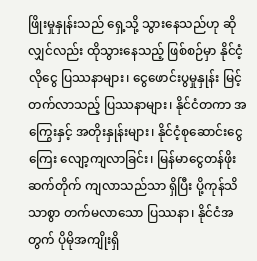ဖြိုးမှုနှုန်းသည် ရှေ့သို့ သွားနေသည်ဟု ဆိုလျှင်လည်း ထိုသွားနေသည့် ဖြစ်စဉ်မှာ နိုင်ငံ့လိုငွေ ပြဿနာများ၊ ငွေဖောင်းပွမှုနှုန်း မြင့်တက်လာသည့် ပြဿနာများ၊ နိုင်ငံတကာ အကြွေးနှင့် အတိုးနှုန်းများ၊ နိုင်ငံ့စုဆောင်းငွေကြေး လျော့ကျလာခြင်း၊ မြန်မာငွေတန်ဖိုး ဆက်တိုက် ကျလာသည်သာ ရှိပြီး ပို့ကုန်သိသာစွာ တက်မလာသော ပြဿနာ၊ နိုင်ငံအတွက် ပိုမိုအကျိုးရှိ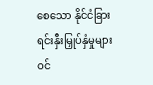စေသော နိုင်ငံခြား ရင်းနှီးမြှုပ်နှံမှုများ ဝင်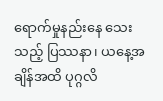ရောက်မှုနည်းနေ သေးသည့် ပြဿနာ၊ ယနေ့အချိန်အထိ ပုဂ္ဂလိ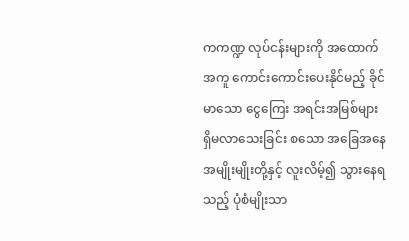ကကဏ္ဍ လုပ်ငန်းများကို အထောက်အကူ ကောင်းကောင်းပေးနိုင်မည့် ခိုင်မာသော ငွေကြေး အရင်းအမြစ်များ ရှိမလာသေးခြင်း စသော အခြေအနေအမျိုးမျိုးတို့နှင့် လူးလိမ့်၍ သွားနေရသည့် ပုံစံမျိုးသာ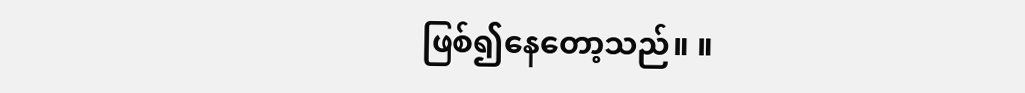ဖြစ်၍နေတော့သည်။ ။